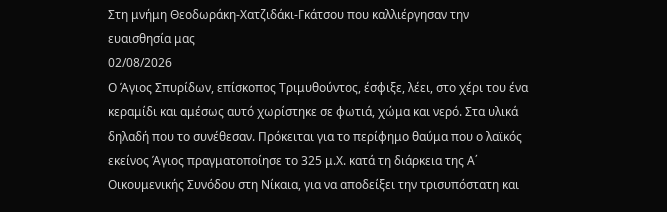Στη μνήμη Θεοδωράκη-Χατζιδάκι-Γκάτσου που καλλιέργησαν την ευαισθησία μας
02/08/2026
Ο Άγιος Σπυρίδων, επίσκοπος Τριμυθούντος, έσφιξε, λέει, στο χέρι του ένα κεραμίδι και αμέσως αυτό χωρίστηκε σε φωτιά, χώμα και νερό. Στα υλικά δηλαδή που το συνέθεσαν. Πρόκειται για το περίφημο θαύμα που ο λαϊκός εκείνος Άγιος πραγματοποίησε το 325 μ.Χ. κατά τη διάρκεια της Α΄ Οικουμενικής Συνόδου στη Νίκαια, για να αποδείξει την τρισυπόστατη και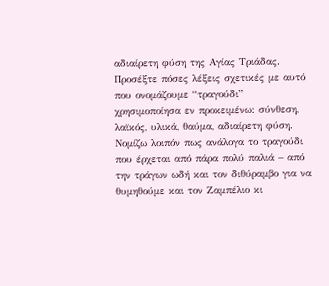αδιαίρετη φύση της Αγίας Τριάδας.
Προσέξτε πόσες λέξεις σχετικές με αυτό που ονομάζουμε “τραγούδι” χρησιμοποίησα εν προκειμένω: σύνθεση, λαϊκός, υλικά, θαύμα, αδιαίρετη φύση. Νομίζω λοιπόν πως ανάλογα το τραγούδι που έρχεται από πάρα πολύ παλιά – από την τράγων ωδή και τον διθύραμβο για να θυμηθούμε και τον Ζαμπέλιο κι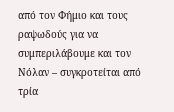από τον Φήμιο και τους ραψωδούς για να συμπεριλάβουμε και τον Νόλαν – συγκροτείται από τρία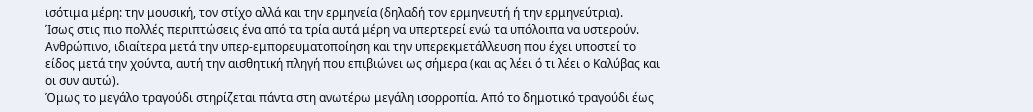ισότιμα μέρη: την μουσική, τον στίχο αλλά και την ερμηνεία (δηλαδή τον ερμηνευτή ή την ερμηνεύτρια).
Ίσως στις πιο πολλές περιπτώσεις ένα από τα τρία αυτά μέρη να υπερτερεί ενώ τα υπόλοιπα να υστερούν. Ανθρώπινο, ιδιαίτερα μετά την υπερ-εμπορευματοποίηση και την υπερεκμετάλλευση που έχει υποστεί το είδος μετά την χούντα, αυτή την αισθητική πληγή που επιβιώνει ως σήμερα (και ας λέει ό τι λέει ο Καλύβας και οι συν αυτώ).
Όμως το μεγάλο τραγούδι στηρίζεται πάντα στη ανωτέρω μεγάλη ισορροπία. Από το δημοτικό τραγούδι έως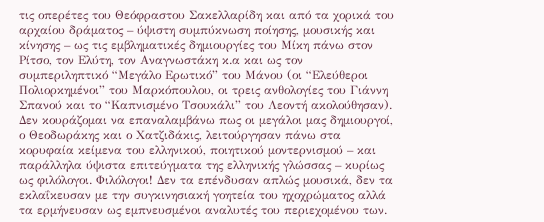τις οπερέτες του Θεόφραστου Σακελλαρίδη και από τα χορικά του αρχαίου δράματος – ύψιστη συμπύκνωση ποίησης, μουσικής και κίνησης – ως τις εμβληματικές δημιουργίες του Μίκη πάνω στον Ρίτσο, τον Ελύτη, τον Αναγνωστάκη κ.α και ως τον συμπεριληπτικό “Μεγάλο Ερωτικό” του Μάνου (οι “Ελεύθεροι Πολιορκημένοι” του Μαρκόπουλου, οι τρεις ανθολογίες του Γιάννη Σπανού και το “Καπνισμένο Τσουκάλι” του Λεοντή ακολούθησαν).
Δεν κουράζομαι να επαναλαμβάνω πως οι μεγάλοι μας δημιουργοί, ο Θεοδωράκης και ο Χατζιδάκις, λειτούργησαν πάνω στα κορυφαία κείμενα του ελληνικού, ποιητικού μοντερνισμού – και παράλληλα ύψιστα επιτεύγματα της ελληνικής γλώσσας – κυρίως ως φιλόλογοι. Φιλόλογοι! Δεν τα επένδυσαν απλώς μουσικά, δεν τα εκλαΐκευσαν με την συγκινησιακή γοητεία του ηχοχρώματος αλλά τα ερμήνευσαν ως εμπνευσμένοι αναλυτές του περιεχομένου των.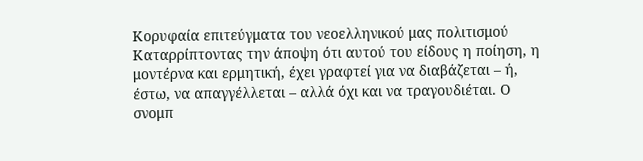Κορυφαία επιτεύγματα του νεοελληνικού μας πολιτισμού
Καταρρίπτοντας την άποψη ότι αυτού του είδους η ποίηση, η μοντέρνα και ερμητική, έχει γραφτεί για να διαβάζεται – ή, έστω, να απαγγέλλεται – αλλά όχι και να τραγουδιέται. Ο σνομπ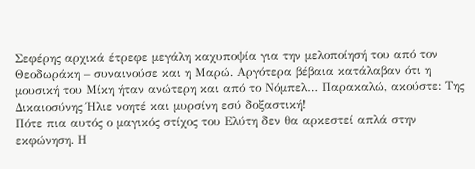Σεφέρης αρχικά έτρεφε μεγάλη καχυποψία για την μελοποίησή του από τον Θεοδωράκη – συναινούσε και η Μαρώ. Αργότερα βέβαια κατάλαβαν ότι η μουσική του Μίκη ήταν ανώτερη και από το Νόμπελ… Παρακαλώ, ακούστε: Της Δικαιοσύνης Ήλιε νοητέ και μυρσίνη εσύ δοξαστική!
Πότε πια αυτός ο μαγικός στίχος του Ελύτη δεν θα αρκεστεί απλά στην εκφώνηση. Η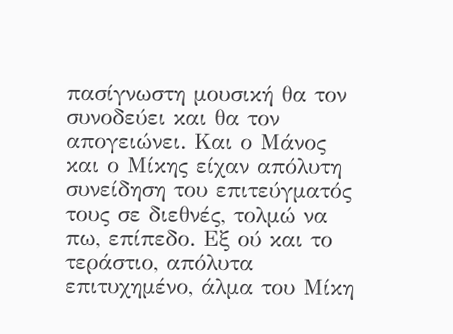πασίγνωστη μουσική θα τον συνοδεύει και θα τον απογειώνει. Και ο Μάνος και ο Μίκης είχαν απόλυτη συνείδηση του επιτεύγματός τους σε διεθνές, τολμώ να πω, επίπεδο. Εξ ού και το τεράστιο, απόλυτα επιτυχημένο, άλμα του Μίκη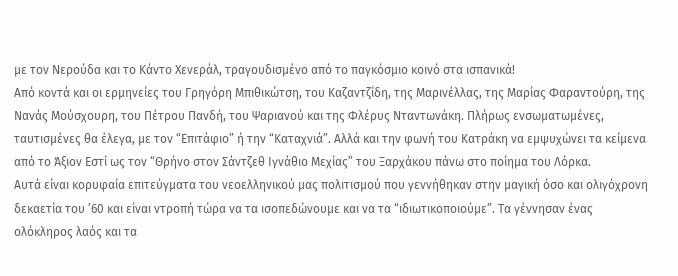με τον Νερούδα και το Κάντο Χενεράλ, τραγουδισμένο από το παγκόσμιο κοινό στα ισπανικά!
Από κοντά και οι ερμηνείες του Γρηγόρη Μπιθικώτση, του Καζαντζίδη, της Μαρινέλλας, της Μαρίας Φαραντούρη, της Νανάς Μούσχουρη, του Πέτρου Πανδή, του Ψαριανού και της Φλέρυς Νταντωνάκη. Πλήρως ενσωματωμένες, ταυτισμένες θα έλεγα, με τον “Επιτάφιο” ή την “Καταχνιά”. Αλλά και την φωνή του Κατράκη να εμψυχώνει τα κείμενα από το Άξιον Εστί ως τον “Θρήνο στον Σάντζεθ Ιγνάθιο Μεχίας” του Ξαρχάκου πάνω στο ποίημα του Λόρκα.
Αυτά είναι κορυφαία επιτεύγματα του νεοελληνικού μας πολιτισμού που γεννήθηκαν στην μαγική όσο και ολιγόχρονη δεκαετία του ’60 και είναι ντροπή τώρα να τα ισοπεδώνουμε και να τα “ιδιωτικοποιούμε”. Τα γέννησαν ένας ολόκληρος λαός και τα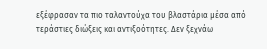εξέφρασαν τα πιο ταλαντούχα του βλαστάρια μέσα από τεράστιες διώξεις και αντιξοότητες. Δεν ξεχνάω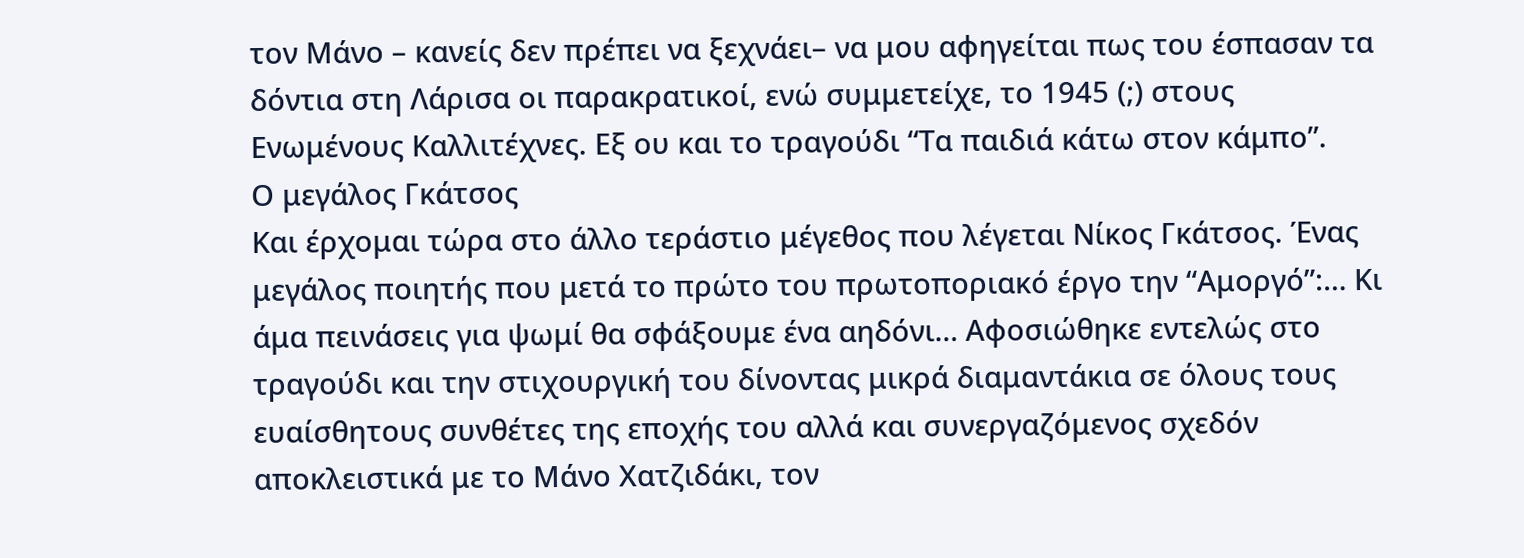τον Μάνο – κανείς δεν πρέπει να ξεχνάει– να μου αφηγείται πως του έσπασαν τα δόντια στη Λάρισα οι παρακρατικοί, ενώ συμμετείχε, το 1945 (;) στους Ενωμένους Καλλιτέχνες. Εξ ου και το τραγούδι “Τα παιδιά κάτω στον κάμπο”.
Ο μεγάλος Γκάτσος
Και έρχομαι τώρα στο άλλο τεράστιο μέγεθος που λέγεται Νίκος Γκάτσος. Ένας μεγάλος ποιητής που μετά το πρώτο του πρωτοποριακό έργο την “Αμοργό”:… Κι άμα πεινάσεις για ψωμί θα σφάξουμε ένα αηδόνι… Αφοσιώθηκε εντελώς στο τραγούδι και την στιχουργική του δίνοντας μικρά διαμαντάκια σε όλους τους ευαίσθητους συνθέτες της εποχής του αλλά και συνεργαζόμενος σχεδόν αποκλειστικά με το Μάνο Χατζιδάκι, τον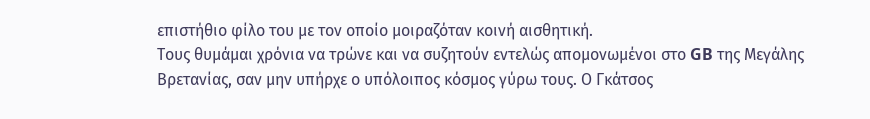επιστήθιο φίλο του με τον οποίο μοιραζόταν κοινή αισθητική.
Τους θυμάμαι χρόνια να τρώνε και να συζητούν εντελώς απομονωμένοι στο GB της Μεγάλης Βρετανίας, σαν μην υπήρχε ο υπόλοιπος κόσμος γύρω τους. Ο Γκάτσος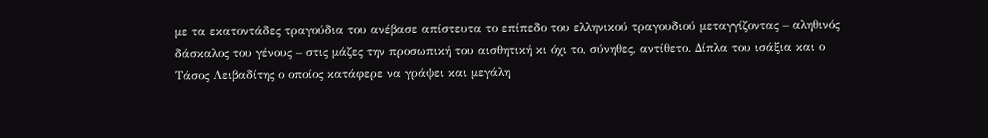με τα εκατοντάδες τραγούδια του ανέβασε απίστευτα το επίπεδο του ελληνικού τραγουδιού μεταγγίζοντας – αληθινός δάσκαλος του γένους – στις μάζες την προσωπική του αισθητική κι όχι το, σύνηθες, αντίθετο. Δίπλα του ισάξια και ο Τάσος Λειβαδίτης ο οποίος κατάφερε να γράψει και μεγάλη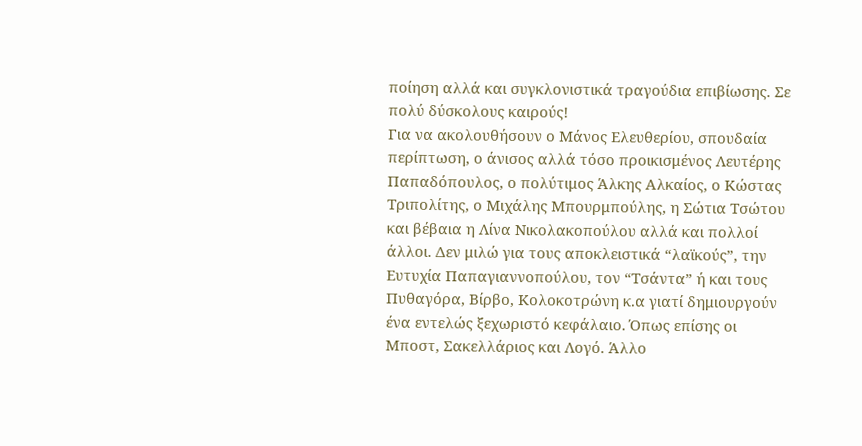ποίηση αλλά και συγκλονιστικά τραγούδια επιβίωσης. Σε πολύ δύσκολους καιρούς!
Για να ακολουθήσουν ο Μάνος Ελευθερίου, σπουδαία περίπτωση, ο άνισος αλλά τόσο προικισμένος Λευτέρης Παπαδόπουλος, ο πολύτιμος Άλκης Αλκαίος, ο Κώστας Τριπολίτης, ο Μιχάλης Μπουρμπούλης, η Σώτια Τσώτου και βέβαια η Λίνα Νικολακοπούλου αλλά και πολλοί άλλοι. Δεν μιλώ για τους αποκλειστικά “λαϊκούς”, την Ευτυχία Παπαγιαννοπούλου, τον “Τσάντα” ή και τους Πυθαγόρα, Βίρβο, Κολοκοτρώνη κ.α γιατί δημιουργούν ένα εντελώς ξεχωριστό κεφάλαιο. Όπως επίσης οι Μποστ, Σακελλάριος και Λογό. Άλλο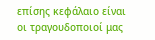επίσης κεφάλαιο είναι οι τραγουδοποιοί μας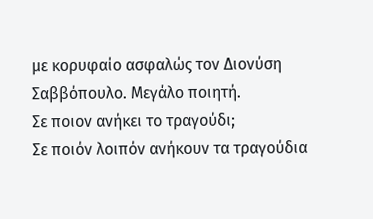με κορυφαίο ασφαλώς τον Διονύση Σαββόπουλο. Μεγάλο ποιητή.
Σε ποιον ανήκει το τραγούδι;
Σε ποιόν λοιπόν ανήκουν τα τραγούδια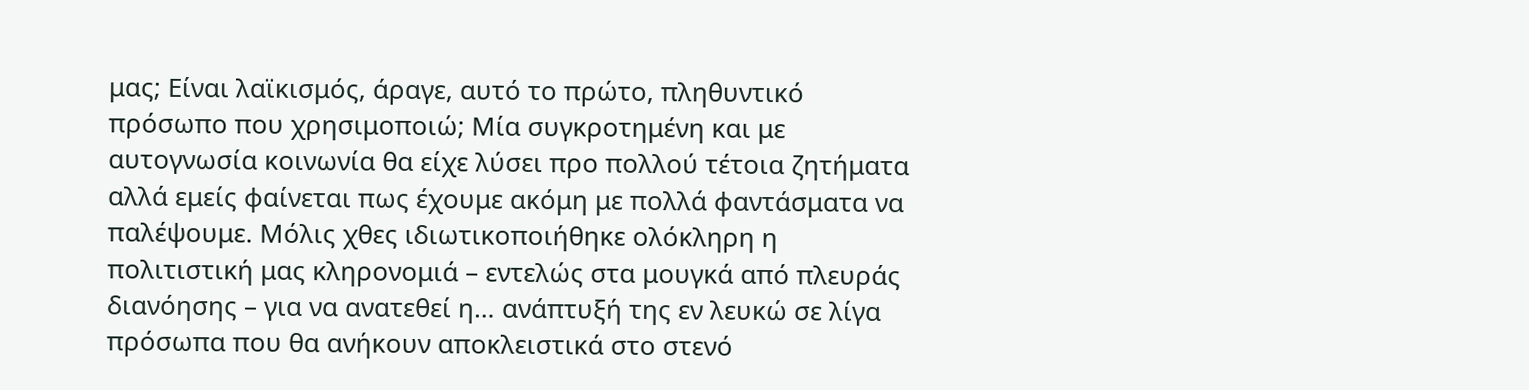μας; Είναι λαϊκισμός, άραγε, αυτό το πρώτο, πληθυντικό πρόσωπο που χρησιμοποιώ; Μία συγκροτημένη και με αυτογνωσία κοινωνία θα είχε λύσει προ πολλού τέτοια ζητήματα αλλά εμείς φαίνεται πως έχουμε ακόμη με πολλά φαντάσματα να παλέψουμε. Μόλις χθες ιδιωτικοποιήθηκε ολόκληρη η πολιτιστική μας κληρονομιά – εντελώς στα μουγκά από πλευράς διανόησης – για να ανατεθεί η… ανάπτυξή της εν λευκώ σε λίγα πρόσωπα που θα ανήκουν αποκλειστικά στο στενό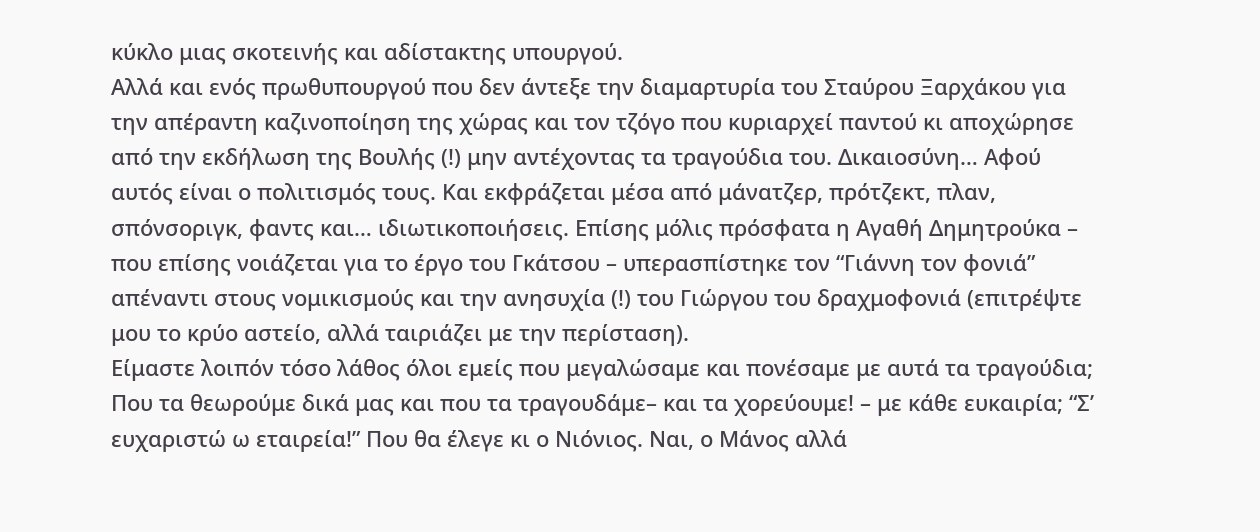κύκλο μιας σκοτεινής και αδίστακτης υπουργού.
Αλλά και ενός πρωθυπουργού που δεν άντεξε την διαμαρτυρία του Σταύρου Ξαρχάκου για την απέραντη καζινοποίηση της χώρας και τον τζόγο που κυριαρχεί παντού κι αποχώρησε από την εκδήλωση της Βουλής (!) μην αντέχοντας τα τραγούδια του. Δικαιοσύνη… Αφού αυτός είναι ο πολιτισμός τους. Και εκφράζεται μέσα από μάνατζερ, πρότζεκτ, πλαν, σπόνσοριγκ, φαντς και… ιδιωτικοποιήσεις. Επίσης μόλις πρόσφατα η Αγαθή Δημητρούκα – που επίσης νοιάζεται για το έργο του Γκάτσου – υπερασπίστηκε τον “Γιάννη τον φονιά” απέναντι στους νομικισμούς και την ανησυχία (!) του Γιώργου του δραχμοφονιά (επιτρέψτε μου το κρύο αστείο, αλλά ταιριάζει με την περίσταση).
Είμαστε λοιπόν τόσο λάθος όλοι εμείς που μεγαλώσαμε και πονέσαμε με αυτά τα τραγούδια; Που τα θεωρούμε δικά μας και που τα τραγουδάμε– και τα χορεύουμε! – με κάθε ευκαιρία; “Σ’ ευχαριστώ ω εταιρεία!” Που θα έλεγε κι ο Νιόνιος. Ναι, ο Μάνος αλλά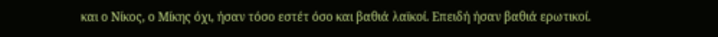και ο Νίκος, ο Μίκης όχι, ήσαν τόσο εστέτ όσο και βαθιά λαϊκοί. Επειδή ήσαν βαθιά ερωτικοί.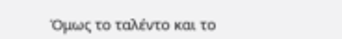Όμως το ταλέντο και το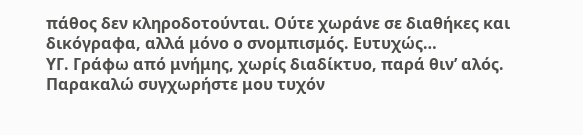πάθος δεν κληροδοτούνται. Ούτε χωράνε σε διαθήκες και δικόγραφα, αλλά μόνο ο σνομπισμός. Ευτυχώς…
ΥΓ. Γράφω από μνήμης, χωρίς διαδίκτυο, παρά θιν’ αλός. Παρακαλώ συγχωρήστε μου τυχόν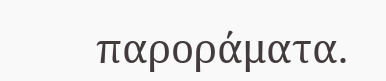παροράματα.